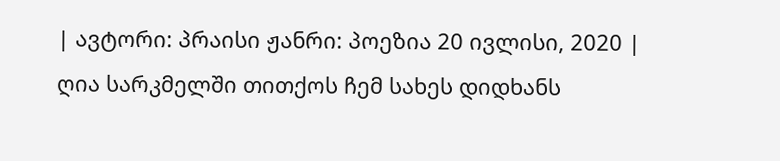| ავტორი: პრაისი ჟანრი: პოეზია 20 ივლისი, 2020 |
ღია სარკმელში თითქოს ჩემ სახეს დიდხანს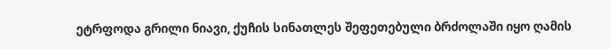ეტრფოდა გრილი ნიავი, ქუჩის სინათლეს შეფეთებული ბრძოლაში იყო ღამის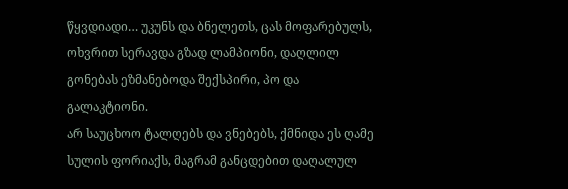წყვდიადი… უკუნს და ბნელეთს, ცას მოფარებულს, ოხვრით სერავდა გზად ლამპიონი, დაღლილ გონებას ეზმანებოდა შექსპირი, პო და გალაკტიონი.
არ საუცხოო ტალღებს და ვნებებს, ქმნიდა ეს ღამე სულის ფორიაქს, მაგრამ განცდებით დაღალულ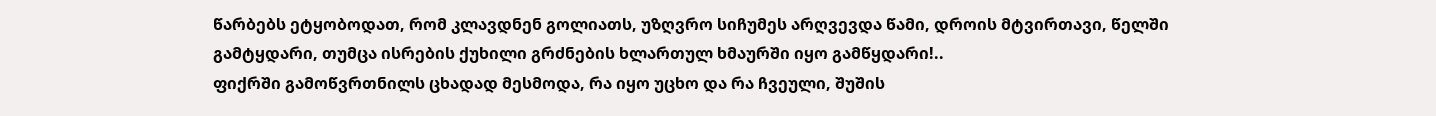წარბებს ეტყობოდათ, რომ კლავდნენ გოლიათს, უზღვრო სიჩუმეს არღვევდა წამი, დროის მტვირთავი, წელში გამტყდარი, თუმცა ისრების ქუხილი გრძნების ხლართულ ხმაურში იყო გამწყდარი!..
ფიქრში გამოწვრთნილს ცხადად მესმოდა, რა იყო უცხო და რა ჩვეული, შუშის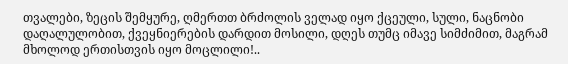თვალები, ზეცის შემყურე, ღმერთთ ბრძოლის ველად იყო ქცეული, სული, ნაცნობი დაღალულობით, ქვეყნიერების დარდით მოსილი, დღეს თუმც იმავე სიმძიმით, მაგრამ მხოლოდ ერთისთვის იყო მოცლილი!..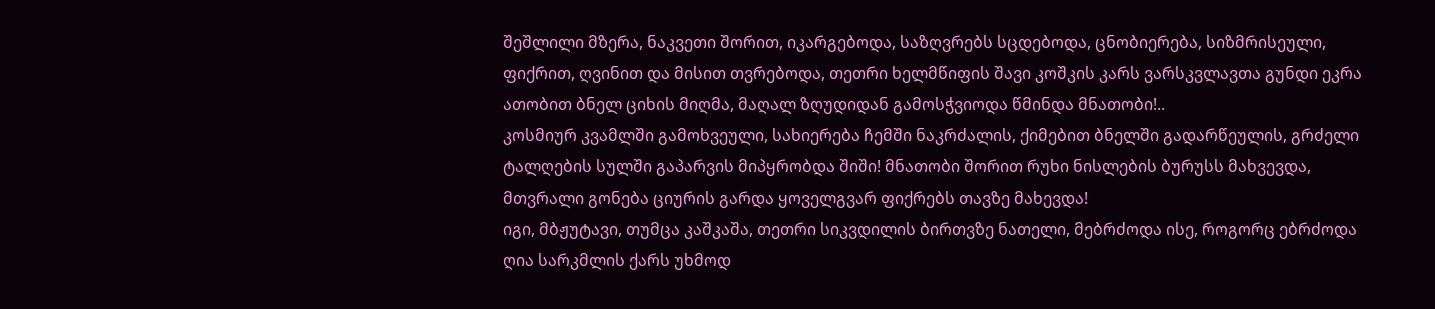შეშლილი მზერა, ნაკვეთი შორით, იკარგებოდა, საზღვრებს სცდებოდა, ცნობიერება, სიზმრისეული, ფიქრით, ღვინით და მისით თვრებოდა, თეთრი ხელმწიფის შავი კოშკის კარს ვარსკვლავთა გუნდი ეკრა ათობით ბნელ ციხის მიღმა, მაღალ ზღუდიდან გამოსჭვიოდა წმინდა მნათობი!..
კოსმიურ კვამლში გამოხვეული, სახიერება ჩემში ნაკრძალის, ქიმებით ბნელში გადარწეულის, გრძელი ტალღების სულში გაპარვის მიპყრობდა შიში! მნათობი შორით რუხი ნისლების ბურუსს მახვევდა, მთვრალი გონება ციურის გარდა ყოველგვარ ფიქრებს თავზე მახევდა!
იგი, მბჟუტავი, თუმცა კაშკაშა, თეთრი სიკვდილის ბირთვზე ნათელი, მებრძოდა ისე, როგორც ებრძოდა ღია სარკმლის ქარს უხმოდ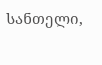სანთელი,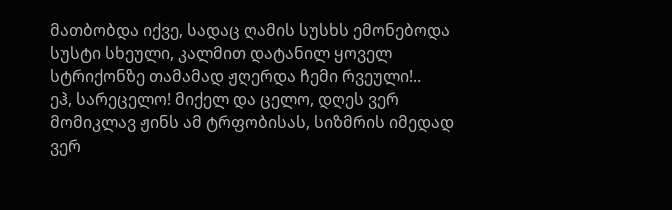მათბობდა იქვე, სადაც ღამის სუსხს ემონებოდა სუსტი სხეული, კალმით დატანილ ყოველ სტრიქონზე თამამად ჟღერდა ჩემი რვეული!..
ეჰ, სარეცელო! მიქელ და ცელო, დღეს ვერ მომიკლავ ჟინს ამ ტრფობისას, სიზმრის იმედად ვერ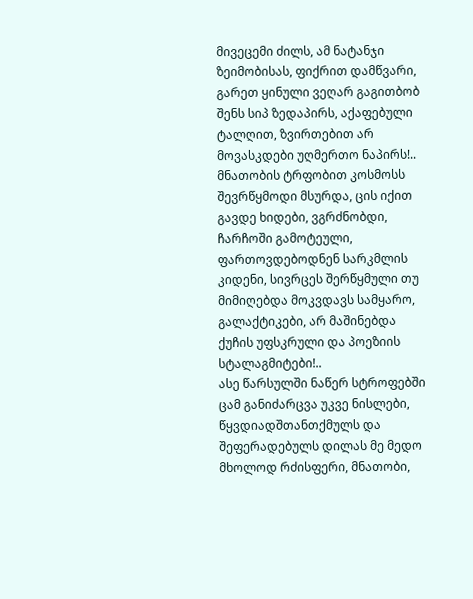მივეცემი ძილს, ამ ნატანჯი ზეიმობისას, ფიქრით დამწვარი, გარეთ ყინული ვეღარ გაგითბობ შენს სიპ ზედაპირს, აქაფებული ტალღით, ზვირთებით არ მოვასკდები უღმერთო ნაპირს!..
მნათობის ტრფობით კოსმოსს შევრწყმოდი მსურდა, ცის იქით გავდე ხიდები, ვგრძნობდი, ჩარჩოში გამოტეული, ფართოვდებოდნენ სარკმლის კიდენი, სივრცეს შერწყმული თუ მიმიღებდა მოკვდავს სამყარო, გალაქტიკები, არ მაშინებდა ქუჩის უფსკრული და პოეზიის სტალაგმიტები!..
ასე წარსულში ნაწერ სტროფებში ცამ განიძარცვა უკვე ნისლები, წყვდიადშთანთქმულს და შეფერადებულს დილას მე მედო მხოლოდ რძისფერი, მნათობი,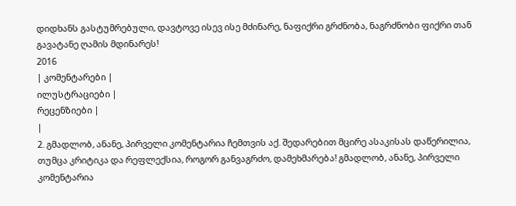დიდხანს გასტუმრებული, დავტოვე ისევ ისე მძინარე, ნაფიქრი გრძნობა, ნაგრძნობი ფიქრი თან გავატანე ღამის მდინარეს!
2016
| კომენტარები |
ილუსტრაციები |
რეცენზიები |
|
2. გმადლობ, ანანე, პირველი კომენტარია ჩემთვის აქ. შედარებით მცირე ასაკისას დაწერილია, თუმცა კრიტიკა და რეფლექსია, როგორ განვაგრძო, დამეხმარება! გმადლობ, ანანე, პირველი კომენტარია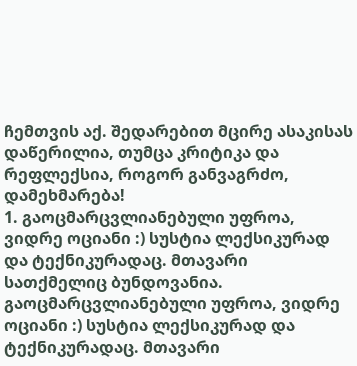ჩემთვის აქ. შედარებით მცირე ასაკისას დაწერილია, თუმცა კრიტიკა და რეფლექსია, როგორ განვაგრძო, დამეხმარება!
1. გაოცმარცვლიანებული უფროა, ვიდრე ოციანი :) სუსტია ლექსიკურად და ტექნიკურადაც. მთავარი სათქმელიც ბუნდოვანია. გაოცმარცვლიანებული უფროა, ვიდრე ოციანი :) სუსტია ლექსიკურად და ტექნიკურადაც. მთავარი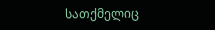სათქმელიც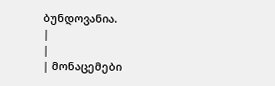ბუნდოვანია.
|
|
| მონაცემები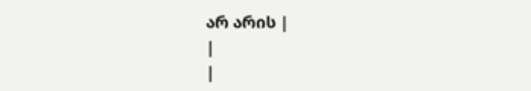არ არის |
|
|